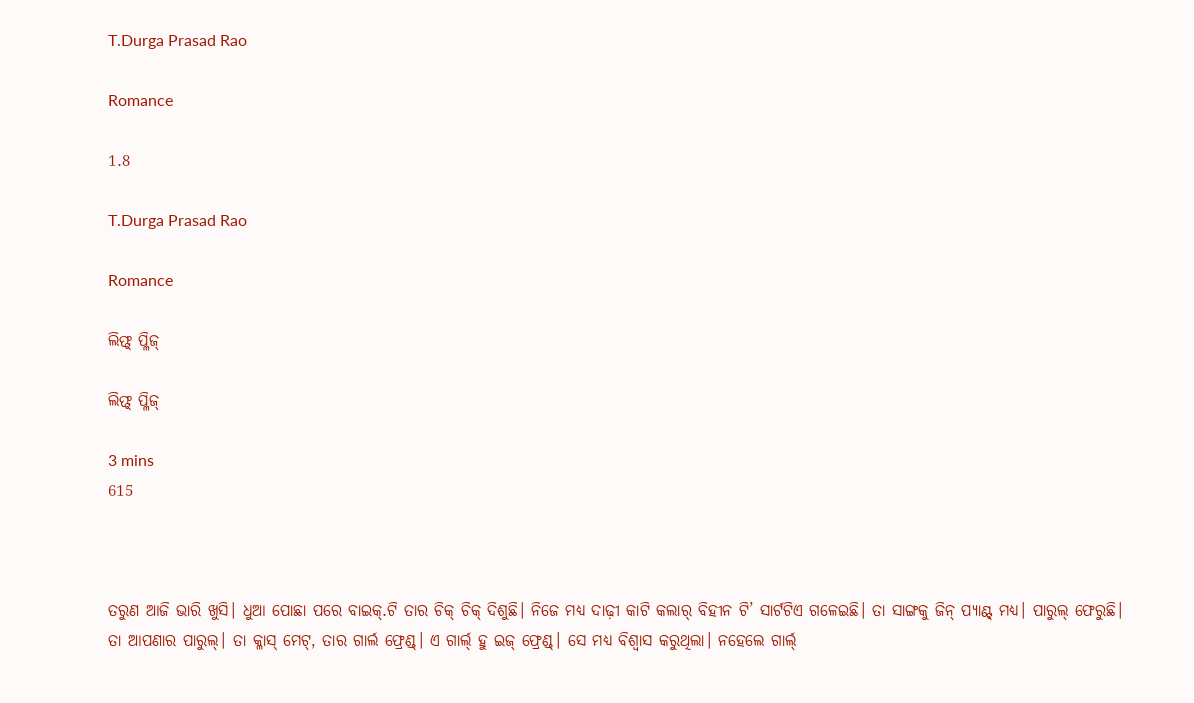T.Durga Prasad Rao

Romance

1.8

T.Durga Prasad Rao

Romance

ଲିଫ୍ଟ୍ ପ୍ଳିଜ୍

ଲିଫ୍ଟ୍ ପ୍ଳିଜ୍

3 mins
615



ତରୁଣ ଆଜି ଭାରି ଖୁସି। ଧୁଆ ପୋଛା ପରେ ବାଇକ୍.ଟି ତାର ଚିକ୍ ଚିକ୍ ଦିଶୁଛି। ନିଜେ ମଧ୍ୟ ଦାଢ଼ୀ କାଟି କଲାର୍ ବିହୀନ ଟି’ ସାର୍ଟଟିଏ ଗଳେଇଛି। ତା ସାଙ୍ଗକୁ ଜିନ୍ ପ୍ୟାଣ୍ଟ୍ ମଧ୍ୟ। ପାରୁଲ୍ ଫେରୁଛି। ତା ଆପଣାର ପାରୁଲ୍। ତା କ୍ଳାସ୍ ମେଟ୍, ତାର ଗାର୍ଲ ଫ୍ରେଣ୍ଡ୍। ଏ ଗାର୍ଲ୍ ହୁ ଇଜ୍ ଫ୍ରେଣ୍ଡ୍। ସେ ମଧ୍ୟ ବିଶ୍ୱାସ କରୁଥିଲା। ନହେଲେ ଗାର୍ଲ୍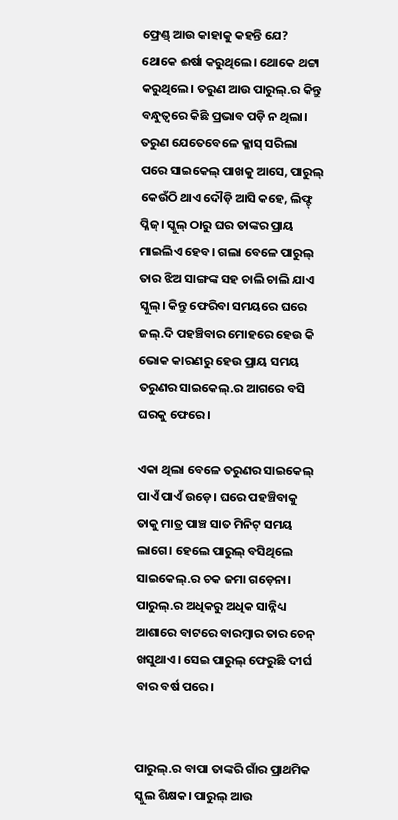ଫ୍ରେଣ୍ଡ୍ ଆଉ କାହାକୁ କହନ୍ତି ଯେ? ଥୋକେ ଈର୍ଷା କରୁଥିଲେ। ଥୋକେ ଥଟ୍ଟା କରୁଥିଲେ। ତରୁଣ ଆଉ ପାରୁଲ୍.ର କିନ୍ତୁ ବନ୍ଧୁତ୍ୱରେ କିଛି ପ୍ରଭାବ ପଡ଼ି ନ ଥିଲା। ତରୁଣ ଯେତେବେଳେ କ୍ଳାସ୍ ସରିଲା ପରେ ସାଇକେଲ୍ ପାଖକୁ ଆସେ, ପାରୁଲ୍ କେଉଁଠି ଥାଏ ଦୌଡ଼ି ଆସି କହେ, ଲିଫ୍ଟ୍ ପ୍ଳିଜ୍। ସ୍କୁଲ୍ ଠାରୁ ଘର ତାଙ୍କର ପ୍ରାୟ ମାଇଲିଏ ହେବ। ଗଲା ବେଳେ ପାରୁଲ୍ ତାର ଝିଅ ସାଙ୍ଗଙ୍କ ସହ ଚାଲି ଚାଲି ଯାଏ ସ୍କୁଲ୍। କିନ୍ତୁ ଫେରିବା ସମୟରେ ଘରେ ଜଲ୍.ଦି ପହଞ୍ଚିବାର ମୋହରେ ହେଉ କି ଭୋକ କାରଣରୁ ହେଉ ପ୍ରାୟ ସମୟ ତରୁଣର ସାଇକେଲ୍.ର ଆଗରେ ବସି ଘରକୁ ଫେରେ।

ଏକା ଥିଲା ବେଳେ ତରୁଣର ସାଇକେଲ୍ ପାଏଁ ପାଏଁ ଉଡ଼େ। ଘରେ ପହଞ୍ଚିବାକୁ ତାକୁ ମାତ୍ର ପାଞ୍ଚ ସାତ ମିନିଟ୍ ସମୟ ଲାଗେ। ହେଲେ ପାରୁଲ୍ ବସିଥିଲେ ସାଇକେଲ୍.ର ଚକ ଜମା ଗଡ଼େନା। ପାରୁଲ୍.ର ଅଧିକରୁ ଅଧିକ ସାନ୍ନିଧ୍ୟ ଆଶାରେ ବାଟରେ ବାରମ୍ବାର ତାର ଚେନ୍ ଖସୁଥାଏ। ସେଇ ପାରୁଲ୍ ଫେରୁଛି ଦୀର୍ଘ ବାର ବର୍ଷ ପରେ।


ପାରୁଲ୍.ର ବାପା ତାଙ୍କରି ଗାଁର ପ୍ରାଥମିକ ସ୍କୁଲ ଶିକ୍ଷକ। ପାରୁଲ୍ ଆଉ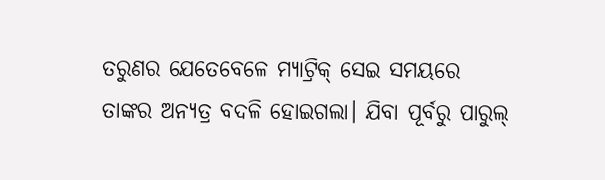ତରୁଣର ଯେତେବେଳେ ମ୍ୟାଟ୍ରିକ୍ ସେଇ ସମୟରେ ତାଙ୍କର ଅନ୍ୟତ୍ର ବଦଳି ହୋଇଗଲା। ଯିବା ପୂର୍ବରୁ ପାରୁଲ୍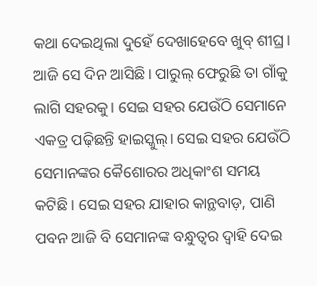କଥା ଦେଇଥିଲା ଦୁହେଁ ଦେଖାହେବେ ଖୁବ୍ ଶୀଘ୍ର। ଆଜି ସେ ଦିନ ଆସିଛି। ପାରୁଲ୍ ଫେରୁଛି ତା ଗାଁକୁ ଲାଗି ସହରକୁ। ସେଇ ସହର ଯେଉଁଠି ସେମାନେ ଏକତ୍ର ପଢ଼ିଛନ୍ତି ହାଇସ୍କୁଲ୍। ସେଇ ସହର ଯେଉଁଠି ସେମାନଙ୍କର କୈଶୋରର ଅଧିକାଂଶ ସମୟ କଟିଛି। ସେଇ ସହର ଯାହାର କାନ୍ଥବାଡ଼, ପାଣି ପବନ ଆଜି ବି ସେମାନଙ୍କ ବନ୍ଧୁତ୍ୱର ଦ୍ୱାହି ଦେଇ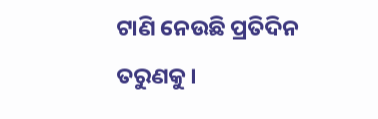ଟାଣି ନେଉଛି ପ୍ରତିଦିନ ତରୁଣକୁ।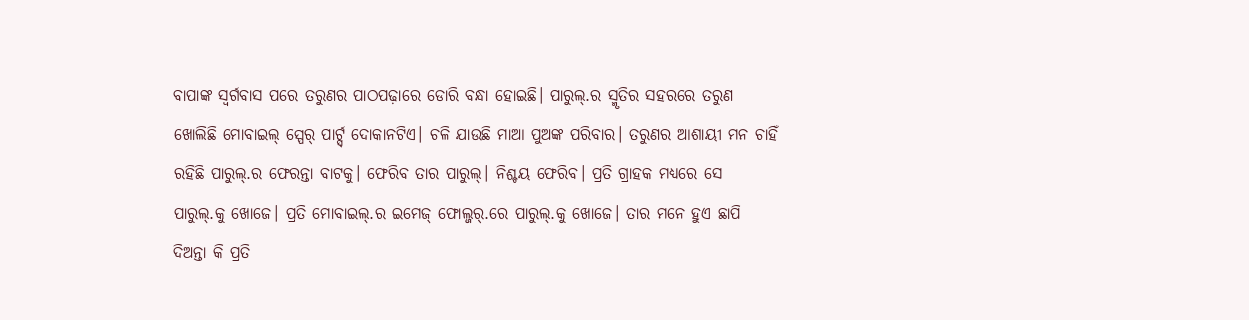ବାପାଙ୍କ ସ୍ୱର୍ଗବାସ ପରେ ତରୁଣର ପାଠପଢ଼ାରେ ଡୋରି ବନ୍ଧା ହୋଇଛି। ପାରୁଲ୍.ର ସ୍ମୃତିର ସହରରେ ତରୁଣ ଖୋଲିଛି ମୋବାଇଲ୍ ସ୍ପେର୍ ପାର୍ଟ୍ସ୍ ଦୋକାନଟିଏ। ଚଳି ଯାଉଛି ମାଆ ପୁଅଙ୍କ ପରିବାର। ତରୁଣର ଆଶାୟୀ ମନ ଚାହିଁ ରହିଛି ପାରୁଲ୍.ର ଫେରନ୍ତା ବାଟକୁ। ଫେରିବ ତାର ପାରୁଲ୍। ନିଶ୍ଚୟ ଫେରିବ। ପ୍ରତି ଗ୍ରାହକ ମଧ୍ୟରେ ସେ ପାରୁଲ୍.କୁ ଖୋଜେ। ପ୍ରତି ମୋବାଇଲ୍.ର ଇମେଜ୍ ଫୋଲ୍ଜର୍.ରେ ପାରୁଲ୍.କୁ ଖୋଜେ। ତାର ମନେ ହୁଏ ଛାପି ଦିଅନ୍ତା କି ପ୍ରତି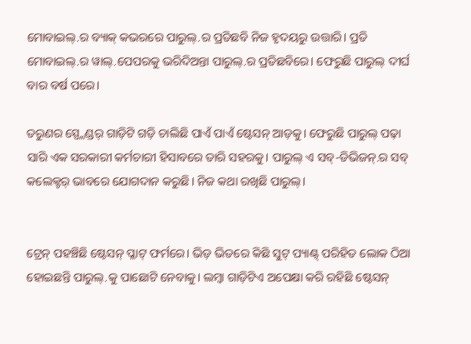ମୋବାଇଲ୍.ର ବ୍ୟାକ୍ କଭରରେ ପାରୁଲ୍.ର ପ୍ରତିଛବି ନିଜ ହୃଦୟରୁ ଉତ୍ତାରି। ପ୍ରତି ମୋବାଇଲ୍.ର ୱାଲ୍.ପେପରକୁ ଭରିଦିଅନ୍ତା ପାରୁଲ୍.ର ପ୍ରତିଛବିରେ। ଫେରୁଛି ପାରୁଲ୍ ଦୀର୍ଘ ବାର ବର୍ଷ ପରେ।

ତରୁଣର ସ୍ପ୍ଳେଣ୍ଡର୍ ଗାଡ଼ିଟି ଗଡ଼ି ଚାଲିଛି ପାଏଁ ପାଏଁ ଷ୍ଟେସନ୍ ଆଡ଼କୁ। ଫେରୁଛି ପାରୁଲ୍ ପଢ଼ା ସାରି ଏକ ସରକାରୀ କର୍ମଚାରୀ ହିସାବରେ ତାରି ସହରକୁ। ପାରୁଲ୍ ଏ ସବ୍-ଡିଭିଜନ୍.ର ସବ୍ କଲେକ୍ଟର୍ ଭାବରେ ଯୋଗଦାନ କରୁଛି। ନିଜ କଥା ରଖିଛି ପାରୁଲ୍।


ଟ୍ରେନ୍ ପହଞ୍ଚିଛି ଷ୍ଟେସନ୍ ପ୍ଳାଟ୍ ଫର୍ମରେ। ଭିଡ଼ ଭିତରେ କିଛି ସୁଟ୍ ପ୍ୟାଣ୍ଟ୍ ପରିହିତ ଲୋକ ଠିଆ ହୋଇଛନ୍ତି ପାରୁଲ୍.କୁ ପାଛୋଟି ନେବାକୁ। ଲମ୍ବା ଗାଡ଼ିଟିଏ ଅପେକ୍ଷା କରି ରହିଛି ଷ୍ଟେସନ୍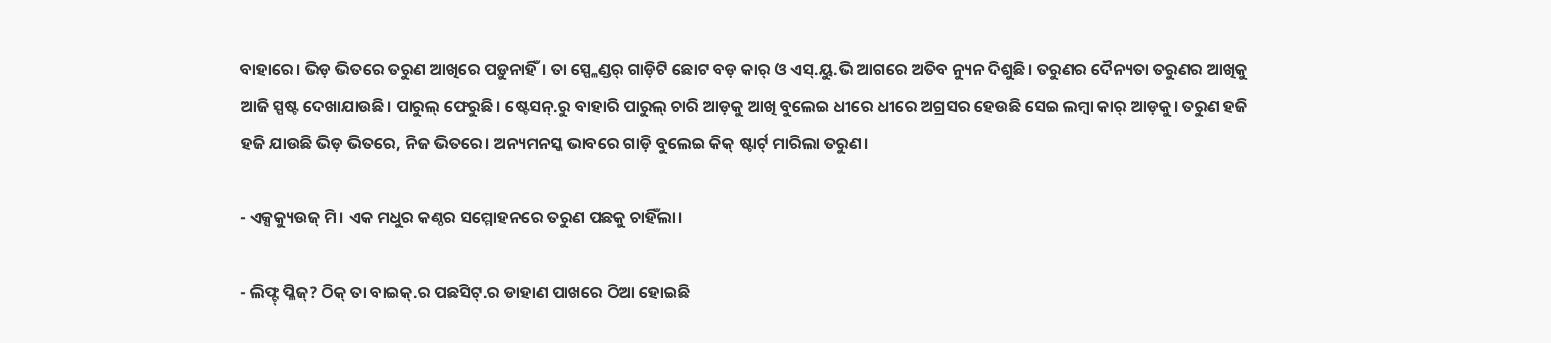ବାହାରେ। ଭିଡ଼ ଭିତରେ ତରୁଣ ଆଖିରେ ପଡ଼ୁନାହିଁ। ତା ସ୍ପ୍ଳେଣ୍ଡର୍ ଗାଡ଼ିଟି ଛୋଟ ବଡ଼ କାର୍ ଓ ଏସ୍.ୟୁ.ଭି ଆଗରେ ଅତିବ ନ୍ୟୁନ ଦିଶୁଛି। ତରୁଣର ଦୈନ୍ୟତା ତରୁଣର ଆଖିକୁ ଆଜି ସ୍ପଷ୍ଟ ଦେଖାଯାଉଛି। ପାରୁଲ୍ ଫେରୁଛି। ଷ୍ଟେସନ୍.ରୁ ବାହାରି ପାରୁଲ୍ ଚାରି ଆଡ଼କୁ ଆଖି ବୁଲେଇ ଧୀରେ ଧୀରେ ଅଗ୍ରସର ହେଉଛି ସେଇ ଲମ୍ବା କାର୍ ଆଡ଼କୁ। ତରୁଣ ହଜି ହଜି ଯାଉଛି ଭିଡ଼ ଭିତରେ, ନିଜ ଭିତରେ। ଅନ୍ୟମନସ୍କ ଭାବରେ ଗାଡ଼ି ବୁଲେଇ କିକ୍ ଷ୍ଟାର୍ଟ୍ ମାରିଲା ତରୁଣ।

- ଏକ୍ସକ୍ୟୁଉଜ୍ ମି। ଏକ ମଧୁର କଣ୍ଠର ସମ୍ମୋହନରେ ତରୁଣ ପଛକୁ ଚାହିଁଲା।

- ଲିଫ୍ଟ୍ ପ୍ଳିଜ୍? ଠିକ୍ ତା ବାଇକ୍.ର ପଛସିଟ୍.ର ଡାହାଣ ପାଖରେ ଠିଆ ହୋଇଛି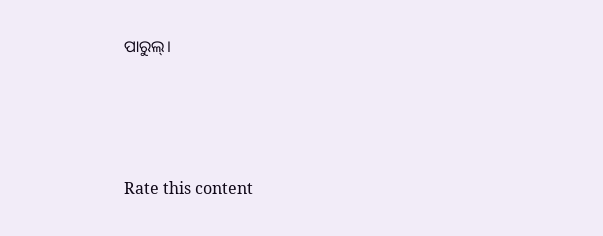ପାରୁଲ୍।





Rate this content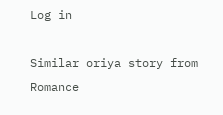Log in

Similar oriya story from Romance